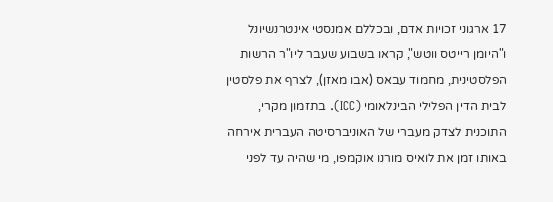17 ארגוני זכויות אדם, ובכללם אמנסטי אינטרנשיונל ו"היומן רייטס ווטש", קראו בשבוע שעבר ליו"ר הרשות הפלסטינית, מחמוד עבאס (אבו מאזן), לצרף את פלסטין לבית הדין הפלילי הבינלאומי (ICC). בתזמון מקרי, התוכנית לצדק מעברי של האוניברסיטה העברית אירחה באותו זמן את לואיס מורנו אוקמפו, מי שהיה עד לפני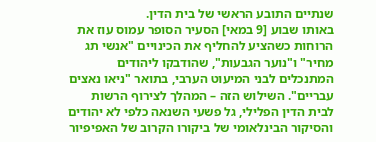שנתיים התובע הראשי של בית הדין.
באותו שבוע [9 במאי] הסעיר הסופר עמוס עוז את הרוחות כשהציע להחליף את הכינויים "אנשי תג מחיר" ו"נוער הגבעות", שהודבקו ליהודים המתנכלים לבני המיעוט הערבי, בתואר "ניאו נאצים עבריים". השילוש הזה – המהלך לצירוף הרשות לבית הדין הפלילי, גל פשעי השנאה כלפי לא יהודים והסיקור הבינלאומי של ביקורו הקרוב של האפיפיור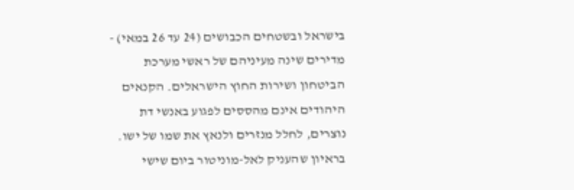בישראל ובשטחים הכבושים (24 עד 26 במאי) - מדירים שינה מעיניהם של ראשי מערכת הביטחון ושירות החוץ הישראלים. הקנאים היהודים אינם מהססים לפגוע באנשי דת נוצרים, לחלל מנזרים ולנאץ את שמו של ישו.
בראיון שהעניק לאל-מוניטור ביום שישי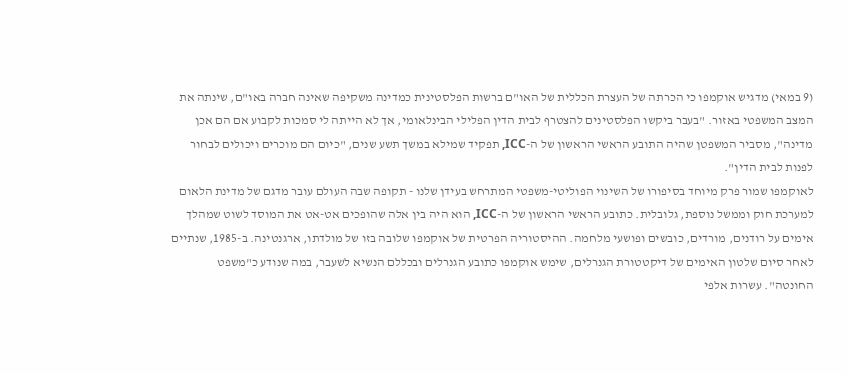(9 במאי) מדגיש אוקמפו כי הכרתה של העצרת הכללית של האו"ם ברשות הפלסטינית כמדינה משקיפה שאינה חברה באו"ם, שינתה את המצב המשפטי באזור. "בעבר ביקשו הפלסטינים להצטרף לבית הדין הפלילי הבינלאומי, אך לא הייתה לי סמכות לקבוע אם הם אכן מדינה", מסביר המשפטן שהיה התובע הראשי הראשון של ה-ICC, תפקיד שמילא במשך תשע שנים, "כיום הם מוכרים ויכולים לבחור לפנות לבית הדין".
לאוקמפו שמור פרק מיוחד בסיפורו של השינוי הפוליטי-משפטי המתרחש בעידן שלנו - תקופה שבה העולם עובר מדגם של מדינת הלאום למערכת חוק וממשל נוספת, גלובלית. כתובע הראשי הראשון של ה-ICC, הוא היה בין אלה שהופכים אט-אט את המוסד לשוט שמהלך אימים על רודנים, מורדים, כובשים ופושעי מלחמה. ההיסטוריה הפרטית של אוקמפו שלובה בזו של מולדתו, ארגנטינה. ב-1985, שנתיים לאחר סיום שלטון האימים של דיקטטורת הגנרלים, שימש אוקמפו כתובע הגנרלים ובכללם הנשיא לשעבר, במה שנודע כ"משפט החונטה". עשרות אלפי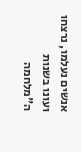אנשים נעלמו, נרצחו ועונו בשנות ה"מלחמה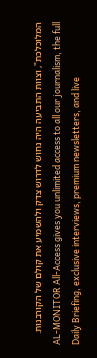המלוכלכת", וצוות התביעה היה נחוש לדרוש צדק ולהשמיע את קולם של הקורבנות.
AL-MONITOR All-Access gives you unlimited access to all our journalism, the full Daily Briefing, exclusive interviews, premium newsletters, and live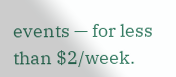events — for less than $2/week.